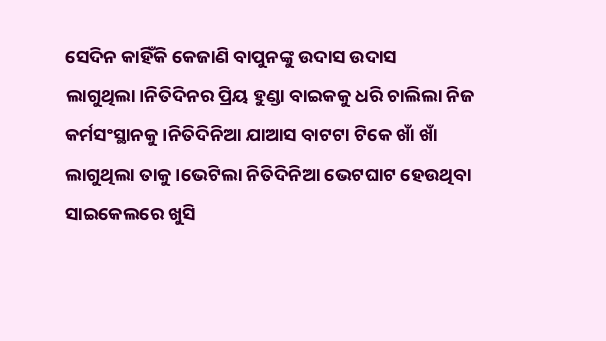ସେଦିନ କାହିଁକି କେଜାଣି ବାପୁନଙ୍କୁ ଉଦାସ ଉଦାସ ଲାଗୁଥିଲା।ନିତିଦିନର ପ୍ରିୟ ହୁଣ୍ଡା ବାଇକକୁ ଧରି ଚାଲିଲା ନିଜ କର୍ମସଂସ୍ଥାନକୁ।ନିତିଦିନିଆ ଯାଆସ ବାଟଟା ଟିକେ ଖାଁ ଖାଁ ଲାଗୁଥିଲା ତାକୁ।ଭେଟିଲା ନିତିଦିନିଆ ଭେଟଘାଟ ହେଉଥିବା ସାଇକେଲରେ ଖୁସି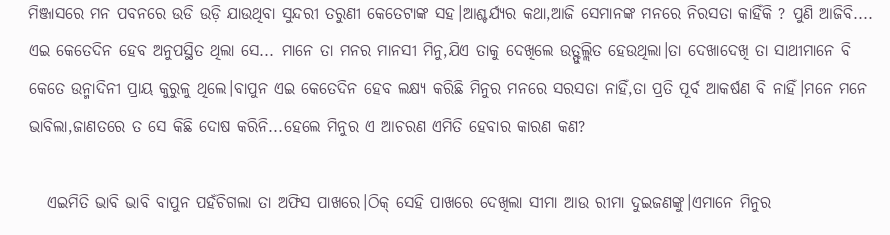ମିଞ୍ଜାସରେ ମନ ପବନରେ ଉଡି ଉଡ଼ି ଯାଉଥିବା ସୁନ୍ଦରୀ ତରୁଣୀ କେତେଟାଙ୍କ ସହ।ଆଶ୍ଚର୍ଯ୍ୟର କଥା,ଆଜି ସେମାନଙ୍କ ମନରେ ନିରସତା କାହିଁକି ? ପୁଣି ଆଜିବି.... ଏଇ କେତେଦିନ ହେବ ଅନୁପସ୍ଥିତ ଥିଲା ସେ... ମାନେ ତା ମନର ମାନସୀ ମିନୁ,ଯିଏ ତାକୁ ଦେଖିଲେ ଉତ୍ଫୁଲ୍ଲିତ ହେଉଥିଲା।ତା ଦେଖାଦେଖି ତା ସାଥୀମାନେ ବି କେତେ ଉନ୍ମାଦିନୀ ପ୍ରାୟ କୁରୁଳୁ ଥିଲେ।ବାପୁନ ଏଇ କେତେଦିନ ହେବ ଲକ୍ଷ୍ୟ କରିଛି ମିନୁର ମନରେ ସରସତା ନାହିଁ,ତା ପ୍ରତି ପୂର୍ବ ଆକର୍ଷଣ ବି ନାହିଁ।ମନେ ମନେ ଭାବିଲା,ଜାଣତରେ ତ ସେ କିଛି ଦୋଷ କରିନି...ହେଲେ ମିନୁର ଏ ଆଚରଣ ଏମିତି ହେବାର କାରଣ କଣ?

   ଏଇମିତି ଭାବି ଭାବି ବାପୁନ ପହଁଚିଗଲା ତା ଅଫିସ ପାଖରେ।ଠିକ୍ ସେହି ପାଖରେ ଦେଖିଲା ସୀମା ଆଉ ରୀମା ଦୁଇଜଣଙ୍କୁ।ଏମାନେ ମିନୁର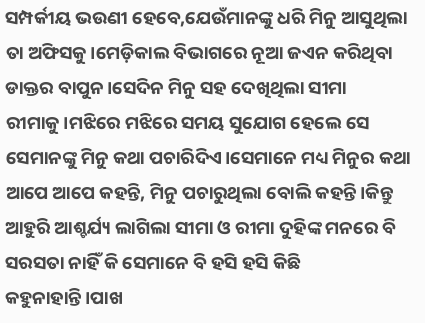ସମ୍ପର୍କୀୟ ଭଉଣୀ ହେବେ,ଯେଉଁମାନଙ୍କୁ ଧରି ମିନୁ ଆସୁଥିଲା ତା ଅଫିସକୁ।ମେଡ଼ିକାଲ ବିଭାଗରେ ନୂଆ ଜଏନ କରିଥିବା ଡାକ୍ତର ବାପୁନ।ସେଦିନ ମିନୁ ସହ ଦେଖିଥିଲା ସୀମା ରୀମାକୁ।ମଝିରେ ମଝିରେ ସମୟ ସୁଯୋଗ ହେଲେ ସେ ସେମାନଙ୍କୁ ମିନୁ କଥା ପଚାରିଦିଏ।ସେମାନେ ମଧ୍ୟ ମିନୁର କଥା ଆପେ ଆପେ କହନ୍ତି, ମିନୁ ପଚାରୁଥିଲା ବୋଲି କହନ୍ତି।କିନ୍ତୁ ଆହୁରି ଆଶ୍ଚର୍ଯ୍ୟ ଲାଗିଲା ସୀମା ଓ ରୀମା ଦୁହିଙ୍କ ମନରେ ବି ସରସତା ନାହିଁ କି ସେମାନେ ବି ହସି ହସି କିଛି କହୁନାହାନ୍ତି।ପାଖ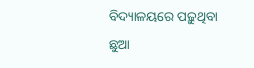ବିଦ୍ୟାଳୟରେ ପଢ଼ୁଥିବା ଛୁଆ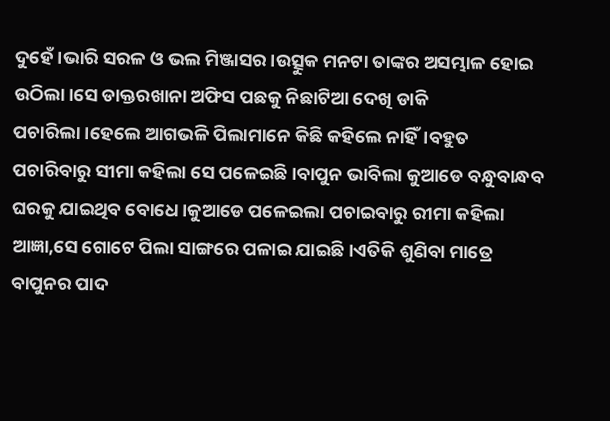ଦୁହେଁ।ଭାରି ସରଳ ଓ ଭଲ ମିଞ୍ଜାସର।ଉତ୍ସୁକ ମନଟା ତାଙ୍କର ଅସମ୍ଭାଳ ହୋଇ ଉଠିଲା।ସେ ଡାକ୍ତରଖାନା ଅଫିସ ପଛକୁ ନିଛାଟିଆ ଦେଖି ଡାକି ପଚାରିଲା।ହେଲେ ଆଗଭଳି ପିଲାମାନେ କିଛି କହିଲେ ନାହିଁ।ବହୁତ ପଚାରିବାରୁ ସୀମା କହିଲା ସେ ପଳେଇଛି।ବାପୁନ ଭାବିଲା କୁଆଡେ ବନ୍ଧୁବାନ୍ଧବ ଘରକୁ ଯାଇଥିବ ବୋଧେ।କୁଆଡେ ପଳେଇଲା ପଚାଇବାରୁ ରୀମା କହିଲା ଆଜ୍ଞା,ସେ ଗୋଟେ ପିଲା ସାଙ୍ଗରେ ପଳାଇ ଯାଇଛି।ଏତିକି ଶୁଣିବା ମାତ୍ରେ ବାପୁନର ପାଦ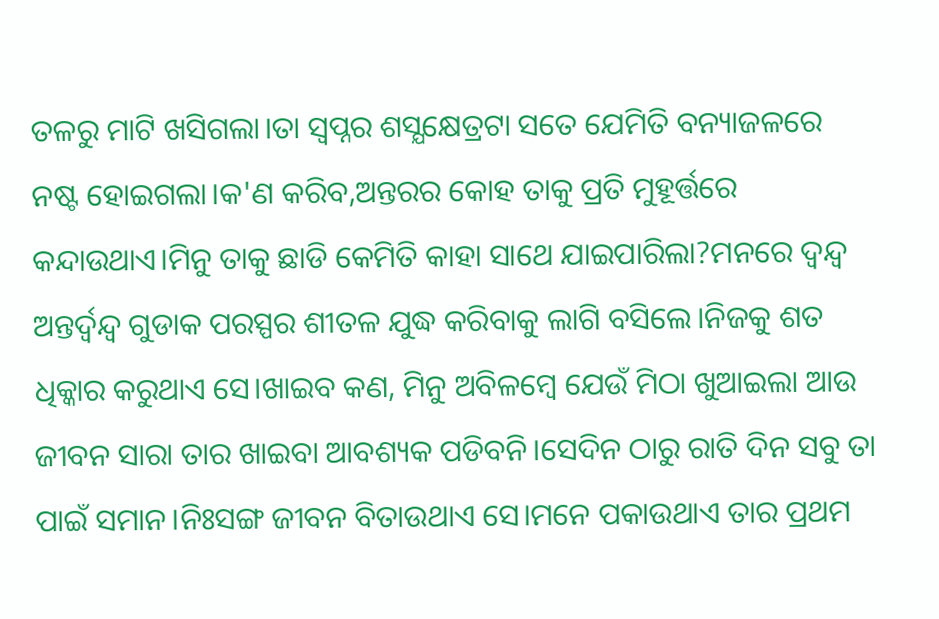ତଳରୁ ମାଟି ଖସିଗଲା।ତା ସ୍ୱପ୍ନର ଶସ୍ଯକ୍ଷେତ୍ରଟା ସତେ ଯେମିତି ବନ୍ୟାଜଳରେ ନଷ୍ଟ ହୋଇଗଲା।କ'ଣ କରିବ,ଅନ୍ତରର କୋହ ତାକୁ ପ୍ରତି ମୁହୂର୍ତ୍ତରେ କନ୍ଦାଉଥାଏ।ମିନୁ ତାକୁ ଛାଡି କେମିତି କାହା ସାଥେ ଯାଇପାରିଲା?ମନରେ ଦ୍ବନ୍ଦ୍ୱ ଅନ୍ତର୍ଦ୍ବନ୍ଦ୍ୱ ଗୁଡାକ ପରସ୍ପର ଶୀତଳ ଯୁଦ୍ଧ କରିବାକୁ ଲାଗି ବସିଲେ।ନିଜକୁ ଶତ ଧିକ୍କାର କରୁଥାଏ ସେ।ଖାଇବ କଣ, ମିନୁ ଅବିଳମ୍ବେ ଯେଉଁ ମିଠା ଖୁଆଇଲା ଆଉ ଜୀବନ ସାରା ତାର ଖାଇବା ଆବଶ୍ୟକ ପଡିବନି।ସେଦିନ ଠାରୁ ରାତି ଦିନ ସବୁ ତା ପାଇଁ ସମାନ।ନିଃସଙ୍ଗ ଜୀବନ ବିତାଉଥାଏ ସେ।ମନେ ପକାଉଥାଏ ତାର ପ୍ରଥମ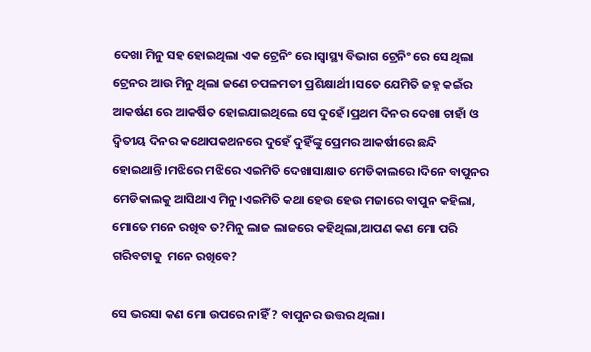ଦେଖା ମିନୁ ସହ ହୋଇଥିଲା ଏକ ଟ୍ରେନିଂ ରେ।ସ୍ୱାସ୍ଥ୍ୟ ବିଭାଗ ଟ୍ରେନିଂ ରେ ସେ ଥିଲା ଟ୍ରେନର ଆଉ ମିନୁ ଥିଲା ଜଣେ ଚପଳମତୀ ପ୍ରଶିକ୍ଷାର୍ଥୀ।ସତେ ଯେମିତି ଜହ୍ନ କଇଁର ଆକର୍ଷଣ ରେ ଆକର୍ଷିତ ହୋଇଯାଇଥିଲେ ସେ ଦୁହେଁ।ପ୍ରଥମ ଦିନର ଦେଖା ଚାହାଁ ଓ ଦ୍ଵିତୀୟ ଦିନର କଥୋପକଥନରେ ଦୁହେଁ ଦୁହିଁଙ୍କୁ ପ୍ରେମର ଆକର୍ଷୀରେ ଛନ୍ଦି ହୋଇଥାନ୍ତି।ମଝିରେ ମଝିରେ ଏଇମିତି ଦେଖାସାକ୍ଷାତ ମେଡିକାଲରେ।ଦିନେ ବାପୁନର ମେଡିକାଲକୁ ଆସିଥାଏ ମିନୁ।ଏଇମିତି କଥା ହେଉ ହେଉ ମଜାରେ ବାପୁନ କହିଲା, ମୋତେ ମନେ ରଖିବ ତ?ମିନୁ ଲାଜ ଲାଜରେ କହିଥିଲା,ଆପଣ କଣ ମୋ ପରି ଗରିବଟାକୁ  ମନେ ରଖିବେ?

ସେ ଭରସା କଣ ମୋ ଉପରେ ନାହିଁ ? ବାପୁନର ଉତ୍ତର ଥିଲା।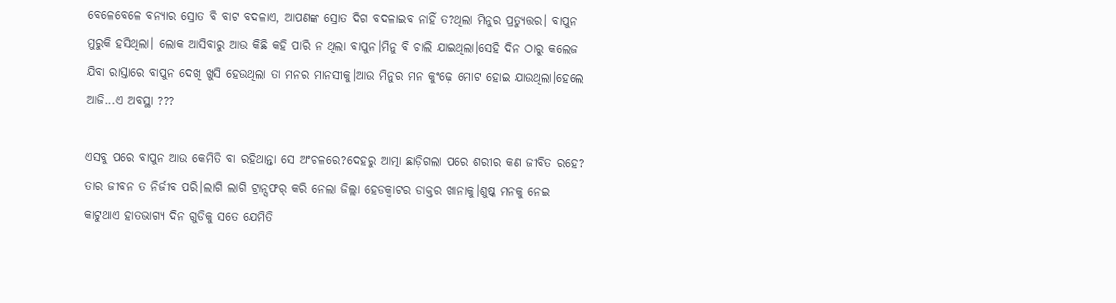ବେଳେବେଳେ ବନ୍ୟାର ସ୍ରୋତ ବି ବାଟ ବଦଳାଏ, ଆପଣଙ୍କ ସ୍ରୋତ ଦିଗ ବଦଳାଇବ ନାହିଁ ତ?ଥିଲା ମିନୁର ପ୍ରତ୍ୟୁତ୍ତର। ବାପୁନ ମୁରୁକି ହସିଥିଲା। ଲୋକ ଆସିବାରୁ ଆଉ କିଛି କହି ପାରି ନ ଥିଲା ବାପୁନ।ମିନୁ ବି ଚାଲି ଯାଇଥିଲା।ସେହି ଦିନ ଠାରୁ କଲେଜ ଯିବା ରାସ୍ତାରେ ବାପୁନ ଦେଖି ଖୁସି ହେଉଥିଲା ତା ମନର ମାନସୀକୁ।ଆଉ ମିନୁର ମନ କୁଂଢ଼େ ମୋଟ ହୋଇ ଯାଉଥିଲା।ହେଲେ ଆଜି...ଏ ଅବସ୍ଥା ???

ଏସବୁ ପରେ ବାପୁନ ଆଉ କେମିତି ବା ରହିଥାନ୍ତା ସେ ଅଂଚଳରେ?ଦେହରୁ ଆତ୍ମା ଛାଡ଼ିଗଲା ପରେ ଶରୀର କଣ ଜୀବିତ ରହେ? ତାର ଜୀବନ ତ ନିର୍ଜୀବ ପରି।ଲାଗି ଲାଗି ଟ୍ରାନ୍ସଫର୍ କରି ନେଲା ଜିଲ୍ଲା ହେଡକ୍ବାଟର ଡାକ୍ତର ଖାନାକୁ।ଶୁଷ୍କ ମନକୁ ନେଇ କାଟୁଥାଏ ହାତଭାଗ୍ୟ ଦିନ ଗୁଡିକୁ ସତେ ଯେମିତି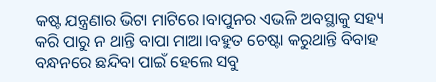କଷ୍ଟ ଯନ୍ତ୍ରଣାର ଭିଟା ମାଟିରେ।ବାପୁନର ଏଭଳି ଅବସ୍ଥାକୁ ସହ୍ୟ କରି ପାରୁ ନ ଥାନ୍ତି ବାପା ମାଆ।ବହୁତ ଚେଷ୍ଟା କରୁଥାନ୍ତି ବିବାହ ବନ୍ଧନରେ ଛନ୍ଦିବା ପାଇଁ ହେଲେ ସବୁ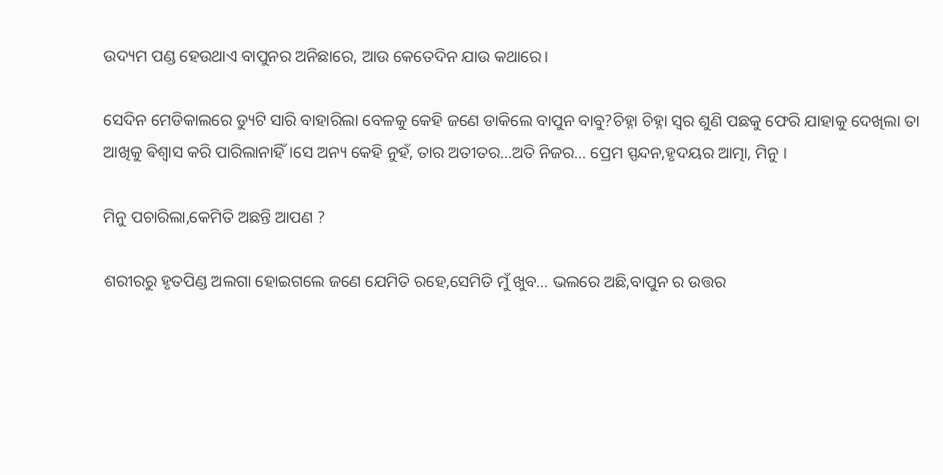ଉଦ୍ୟମ ପଣ୍ଡ ହେଉଥାଏ ବାପୁନର ଅନିଛାରେ, ଆଉ କେତେଦିନ ଯାଉ କଥାରେ।

ସେଦିନ ମେଡିକାଲରେ ଡ୍ୟୁଟି ସାରି ବାହାରିଲା ବେଳକୁ କେହି ଜଣେ ଡାକିଲେ ବାପୁନ ବାବୁ?ଚିହ୍ନା ଚିହ୍ନା ସ୍ୱର ଶୁଣି ପଛକୁ ଫେରି ଯାହାକୁ ଦେଖିଲା ତା ଆଖିକୁ ଵିଶ୍ଵାସ କରି ପାରିଲାନାହିଁ।ସେ ଅନ୍ୟ କେହି ନୁହଁ, ତାର ଅତୀତର...ଅତି ନିଜର... ପ୍ରେମ ସ୍ପନ୍ଦନ,ହୃଦୟର ଆତ୍ମା, ମିନୁ ।

ମିନୁ ପଚାରିଲା,କେମିତି ଅଛନ୍ତି ଆପଣ ?

ଶରୀରରୁ ହୃତପିଣ୍ଡ ଅଲଗା ହୋଇଗଲେ ଜଣେ ଯେମିତି ରହେ,ସେମିତି ମୁଁ ଖୁବ... ଭଲରେ ଅଛି,ବାପୁନ ର ଉତ୍ତର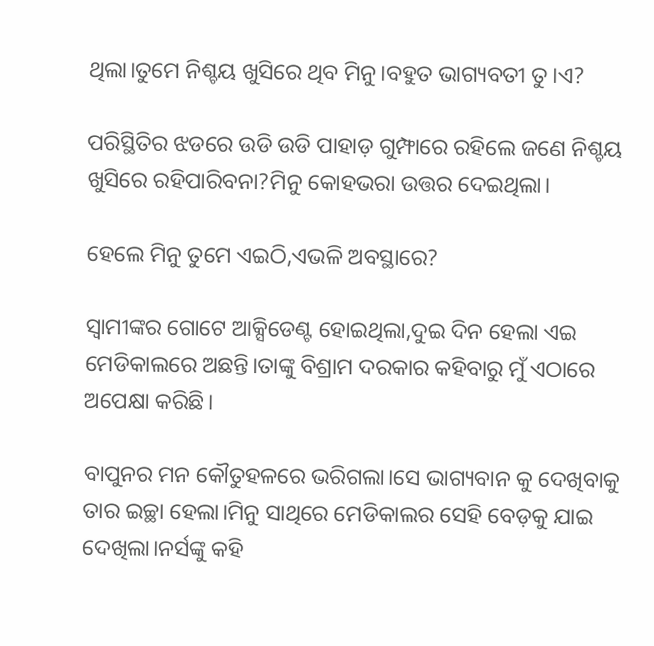ଥିଲା।ତୁମେ ନିଶ୍ଚୟ ଖୁସିରେ ଥିବ ମିନୁ।ବହୁତ ଭାଗ୍ୟବତୀ ତୁ।ଏ?

ପରିସ୍ଥିତିର ଝଡରେ ଉଡି ଉଡି ପାହାଡ଼ ଗୁମ୍ଫାରେ ରହିଲେ ଜଣେ ନିଶ୍ଚୟ ଖୁସିରେ ରହିପାରିବନା?ମିନୁ କୋହଭରା ଉତ୍ତର ଦେଇଥିଲା।

ହେଲେ ମିନୁ ତୁମେ ଏଇଠି,ଏଭଳି ଅବସ୍ଥାରେ?

ସ୍ୱାମୀଙ୍କର ଗୋଟେ ଆକ୍ସିଡେଣ୍ଟ ହୋଇଥିଲା,ଦୁଇ ଦିନ ହେଲା ଏଇ ମେଡିକାଲରେ ଅଛନ୍ତି।ତାଙ୍କୁ ବିଶ୍ରାମ ଦରକାର କହିବାରୁ ମୁଁ ଏଠାରେ ଅପେକ୍ଷା କରିଛି।

ବାପୁନର ମନ କୌତୁହଳରେ ଭରିଗଲା।ସେ ଭାଗ୍ୟବାନ କୁ ଦେଖିବାକୁ ତାର ଇଚ୍ଛା ହେଲା।ମିନୁ ସାଥିରେ ମେଡିକାଲର ସେହି ବେଡ଼କୁ ଯାଇ ଦେଖିଲା।ନର୍ସଙ୍କୁ କହି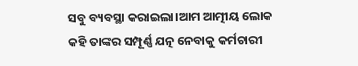ସବୁ ବ୍ୟବସ୍ଥା କରାଇଲା।ଆମ ଆତ୍ମୀୟ ଲୋକ କହି ତାଙ୍କର ସମ୍ପୂର୍ଣ୍ଣ ଯତ୍ନ ନେବାକୁ କର୍ମଚାରୀ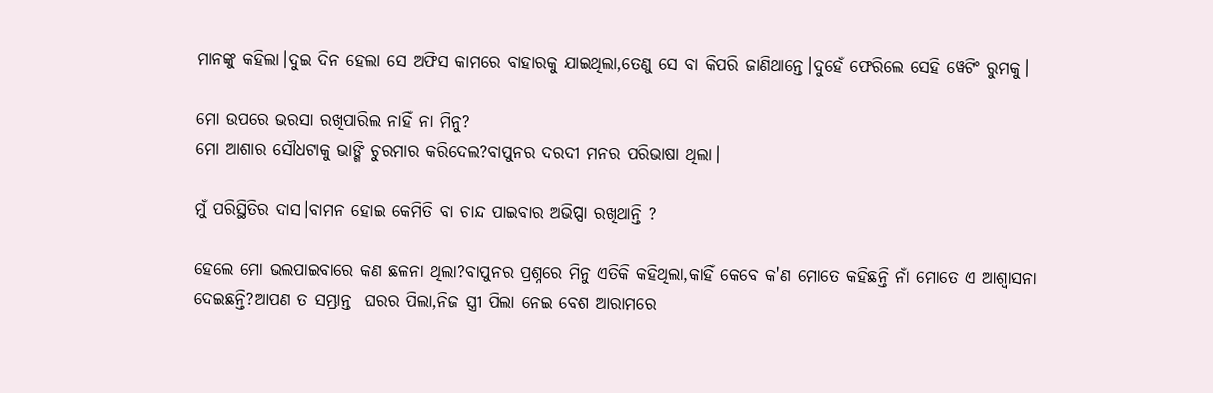ମାନଙ୍କୁ କହିଲା।ଦୁଇ ଦିନ ହେଲା ସେ ଅଫିସ କାମରେ ବାହାରକୁ ଯାଇଥିଲା,ତେଣୁ ସେ ବା କିପରି ଜାଣିଥାନ୍ତେ।ଦୁହେଁ ଫେରିଲେ ସେହି ୱେଟିଂ ରୁମକୁ।

ମୋ ଉପରେ ଭରସା ରଖିପାରିଲ ନାହିଁ ନା ମିନୁ?
ମୋ ଆଶାର ସୌଧଟାକୁ ଭାଙ୍ଗି ଚୁରମାର କରିଦେଲ?ବାପୁନର ଦରଦୀ ମନର ପରିଭାଷା ଥିଲା।

ମୁଁ ପରିସ୍ଥିତିର ଦାସ।ବାମନ ହୋଇ କେମିତି ବା ଚାନ୍ଦ ପାଇବାର ଅଭିପ୍ସା ରଖିଥାନ୍ତି ?

ହେଲେ ମୋ ଭଲପାଇବାରେ କଣ ଛଳନା ଥିଲା?ବାପୁନର ପ୍ରଶ୍ନରେ ମିନୁ ଏତିକି କହିଥିଲା,କାହିଁ କେବେ କ'ଣ ମୋତେ କହିଛନ୍ତି ନାଁ ମୋତେ ଏ ଆଶ୍ୱାସନା ଦେଇଛନ୍ତି?ଆପଣ ତ ସମ୍ଭ୍ରାନ୍ତ  ଘରର ପିଲା,ନିଜ ସ୍ତ୍ରୀ ପିଲା ନେଇ ବେଶ ଆରାମରେ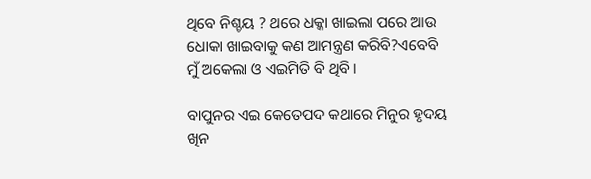ଥିବେ ନିଶ୍ଚୟ ? ଥରେ ଧକ୍କା ଖାଇଲା ପରେ ଆଉ ଧୋକା ଖାଇବାକୁ କଣ ଆମନ୍ତ୍ରଣ କରିବି?ଏବେବି ମୁଁ ଅକେଲା ଓ ଏଇମିତି ବି ଥିବି।

ବାପୁନର ଏଇ କେତେପଦ କଥାରେ ମିନୁର ହୃଦୟ ଖିନ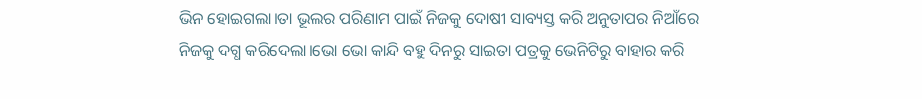ଭିନ ହୋଇଗଲା।ତା ଭୂଲର ପରିଣାମ ପାଇଁ ନିଜକୁ ଦୋଷୀ ସାବ୍ୟସ୍ତ କରି ଅନୁତାପର ନିଆଁରେ ନିଜକୁ ଦଗ୍ଧ କରିଦେଲା।ଭୋ ଭୋ କାନ୍ଦି ବହୁ ଦିନରୁ ସାଇତା ପତ୍ରକୁ ଭେନିଟିରୁ ବାହାର କରି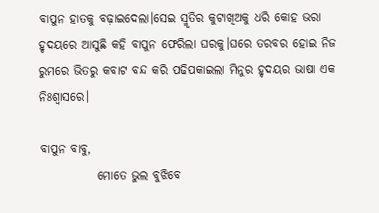ବାପୁନ ହାତକୁ ବଢ଼ାଇଦେଲା।ସେଇ ସ୍ମୃତିର କୁଟାଖିଅକୁ ଧରି କୋହ ଭରା ହୃଦୟରେ ଆସୁଛି କହି ବାପୁନ ଫେରିଲା ଘରକୁ।ଘରେ ତରବର ହୋଇ ନିଜ ରୁମରେ ଭିତରୁ କବାଟ ବନ୍ଦ କରି ପଢିପକାଇଲା ମିନୁର ହୃଦୟର ଭାଷା ଏକ ନିଃଶ୍ଵାସରେ।

ବାପୁନ ବାବୁ,
            ମୋତେ ଭୁଲ ବୁଝିବେ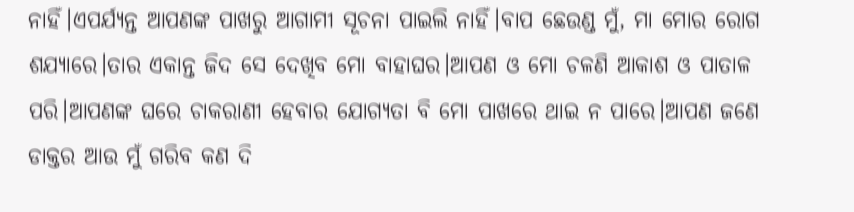ନାହିଁ।ଏପର୍ଯ୍ୟନ୍ତ ଆପଣଙ୍କ ପାଖରୁ ଆଗାମୀ ସୂଚନା ପାଇଲି ନାହିଁ।ବାପ ଛେଉଣ୍ଡ ମୁଁ, ମା ମୋର ରୋଗ ଶଯ୍ୟାରେ।ତାର ଏକାନ୍ତ ଜିଦ ସେ ଦେଖିବ ମୋ ବାହାଘର।ଆପଣ ଓ ମୋ ଚଳଣି ଆକାଶ ଓ ପାତାଳ ପରି।ଆପଣଙ୍କ ଘରେ ଚାକରାଣୀ ହେବାର ଯୋଗ୍ୟତା ବି ମୋ ପାଖରେ ଥାଇ ନ ପାରେ।ଆପଣ ଜଣେ ଡାକ୍ତର ଆଉ ମୁଁ ଗରିବ କଣ ଦି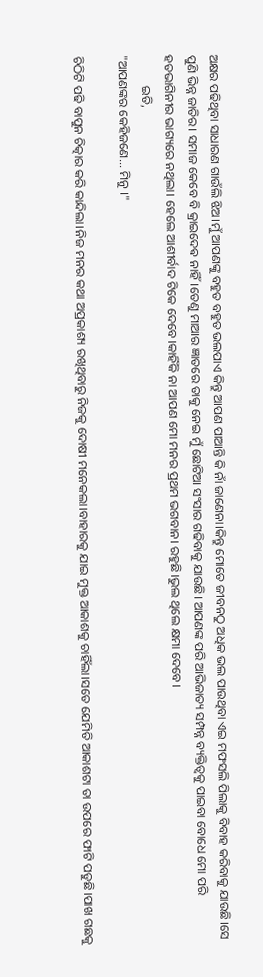ଅକ୍ଷର ପଢିଥିବା ସାଧାରଣ ଗାଉଁଲି ଝିଅ।ମୁଁ ଆପଣଙ୍କୁ ବହୁତ ବହୁତ ଭଲପାଏ କିନ୍ତୁ ଆପଣ ପାଆନ୍ତି କି ନାଁ ଜାଣେନା।କିନ୍ତୁ ମୋତେ ଜୀବନଠୁ ଅଧିକ ଭଲ ପାଉଥିବା ଏଇ ମଫସଲି ପିଲାକୁ ବିବାହ କରିବାକୁ ଯାଉଛି।ସେ ପୁଣି ଭିନ୍ନ ଜାତିର। ସମାଜ କେବେ ବି କ୍ରାଇଦେଵ ନାହିଁ।ତେଣୁ ମାଆର ଜ୍ଞାତରେ ତାକୁ ନେଇ ମୁଁ ଛୋଟିଆ ସଂସାର ଗଢିବାକୁ ଯାଉଛି। ଆପଣଙ୍କ ପରି ଆଭିଜାତ୍ୟ ସମ୍ପନ୍ନ ବ୍ୟକ୍ତିତ୍ୱକୁ ପାଇବା ବୋଧେ ମୋ ପରି ହତଭାଗିନୀର ଭାଗ୍ୟରେ ନଥିଲା। ହେଲେ ଆଶୀର୍ବାଦ ଟିକେ ଦେବେ।କାହିଁକି ନା ଆପଣ ମୋ ମନର ପ୍ରଥମ ଭଗବାନ। ରହୁଛି।ଭୁଲ ଥିଲେ କ୍ଷମା ଦେବେ।
          ଇତି,
"ଆପଣଙ୍କର କେହିଜଣେ... ମିନୁ ।"

ଚିଠିଟି ପଢି ବାପୁନ ଚିତ୍କାର କରି କାନ୍ଦିଲା।ନିଜ ମନର କଥା ଅପ୍ରକାଶ୍ୟ ରଖିଥିବାରୁ ନିଜକୁ ଦୋଷୀ ମନେକଲା।ବାହାରକୁ ଯାଇ ମୁକ୍ତ ଆକାଶକୁ ଚାହିଁଲା।ସତେ ଯେମିତି ଆକାଶଟା ତା ଉପରେ ଫାଟି ପଡୁଛି।ପାଖ ଗଛକୁ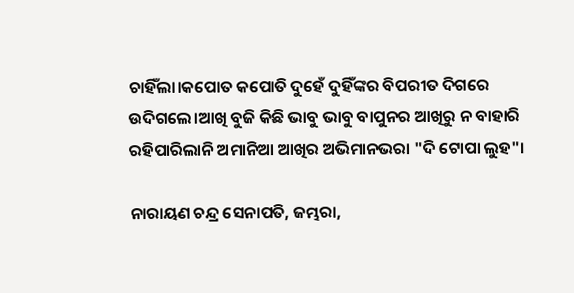ଚାହିଁଲା।କପୋତ କପୋତି ଦୁହେଁ ଦୁହିଁଙ୍କର ବିପରୀତ ଦିଗରେ ଉଦିଗଲେ।ଆଖି ବୁଜି କିଛି ଭାବୁ ଭାବୁ ବାପୁନର ଆଖିରୁ ନ ବାହାରି ରହିପାରିଲାନି ଅମାନିଆ ଆଖିର ଅଭିମାନଭରା "ଦି ଟୋପା ଲୁହ"।

ନାରାୟଣ ଚନ୍ଦ୍ର ସେନାପତି, ଜମ୍ଭରା,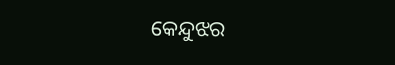କେନ୍ଦୁଝର